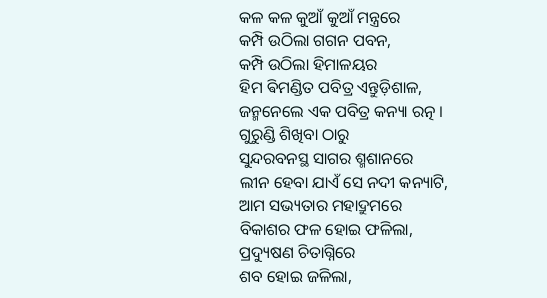କଳ କଳ କୁଆଁ କୁଆଁ ମନ୍ତ୍ରରେ
କମ୍ପି ଉଠିଲା ଗଗନ ପବନ,
କମ୍ପି ଉଠିଲା ହିମାଳୟର
ହିମ ଵିମଣ୍ଡିତ ପବିତ୍ର ଏନ୍ତୁଡ଼ିଶାଳ,
ଜନ୍ମନେଲେ ଏକ ପବିତ୍ର କନ୍ୟା ରତ୍ନ ।
ଗୁରୁଣ୍ଡି ଶିଖିବା ଠାରୁ
ସୁନ୍ଦରବନସ୍ଥ ସାଗର ଶ୍ମଶାନରେ
ଲୀନ ହେବା ଯାଏଁ ସେ ନଦୀ କନ୍ୟାଟି,
ଆମ ସଭ୍ୟତାର ମହାଦ୍ରୁମରେ
ବିକାଶର ଫଳ ହୋଇ ଫଳିଲା,
ପ୍ରଦ୍ୟୁଷଣ ଚିତାଗ୍ନିରେ
ଶବ ହୋଇ ଜଳିଲା,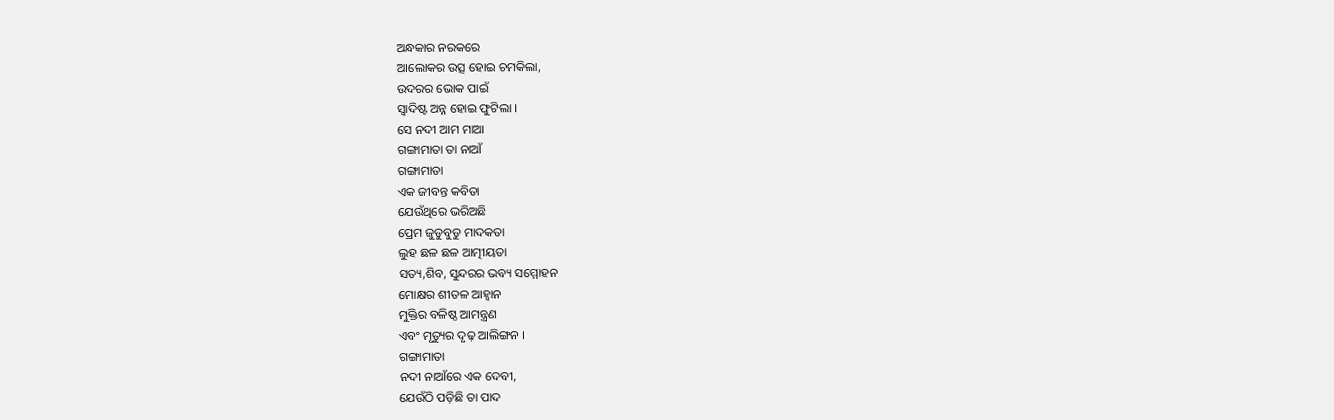ଅନ୍ଧକାର ନରକରେ
ଆଲୋକର ଉତ୍ସ ହୋଇ ଚମକିଲା,
ଉଦରର ଭୋକ ପାଇଁ
ସ୍ୱାଦିଷ୍ଟ ଅନ୍ନ ହୋଇ ଫୁଟିଲା ।
ସେ ନଦୀ ଆମ ମାଆ
ଗଙ୍ଗାମାତା ତା ନାଆଁ
ଗଙ୍ଗାମାତା
ଏକ ଜୀବନ୍ତ କବିତା
ଯେଉଁଥିରେ ଭରିଅଛି
ପ୍ରେମ ଜୁଡୁବୁଡୁ ମାଦକତା
ଲୁହ ଛଳ ଛଳ ଆତ୍ମୀୟତା
ସତ୍ୟ,ଶିବ, ସୁନ୍ଦରର ଭବ୍ୟ ସମ୍ମୋହନ
ମୋକ୍ଷର ଶୀତଳ ଆହ୍ୱାନ
ମୁକ୍ତିର ବଳିଷ୍ଠ ଆମନ୍ତ୍ରଣ
ଏବଂ ମୃତ୍ୟୁର ଦୃଢ଼ ଆଲିଙ୍ଗନ ।
ଗଙ୍ଗାମାତା
ନଦୀ ନାଆଁରେ ଏକ ଦେବୀ,
ଯେଉଁଠି ପଡ଼ିଛି ତା ପାଦ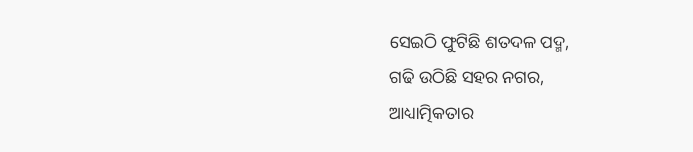ସେଇଠି ଫୁଟିଛି ଶତଦଳ ପଦ୍ମ,
ଗଢି ଉଠିଛି ସହର ନଗର,
ଆଧ୍ୟାତ୍ମିକତାର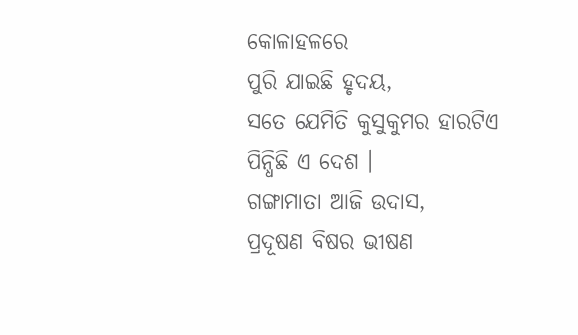କୋଳାହଳରେ
ପୁରି ଯାଇଛି ହୃଦୟ,
ସତେ ଯେମିତି କୁସୁକୁମର ହାରଟିଏ
ପିନ୍ଧିଛି ଏ ଦେଶ ।
ଗଙ୍ଗାମାତା ଆଜି ଉଦାସ,
ପ୍ରଦୂଷଣ ବିଷର ଭୀଷଣ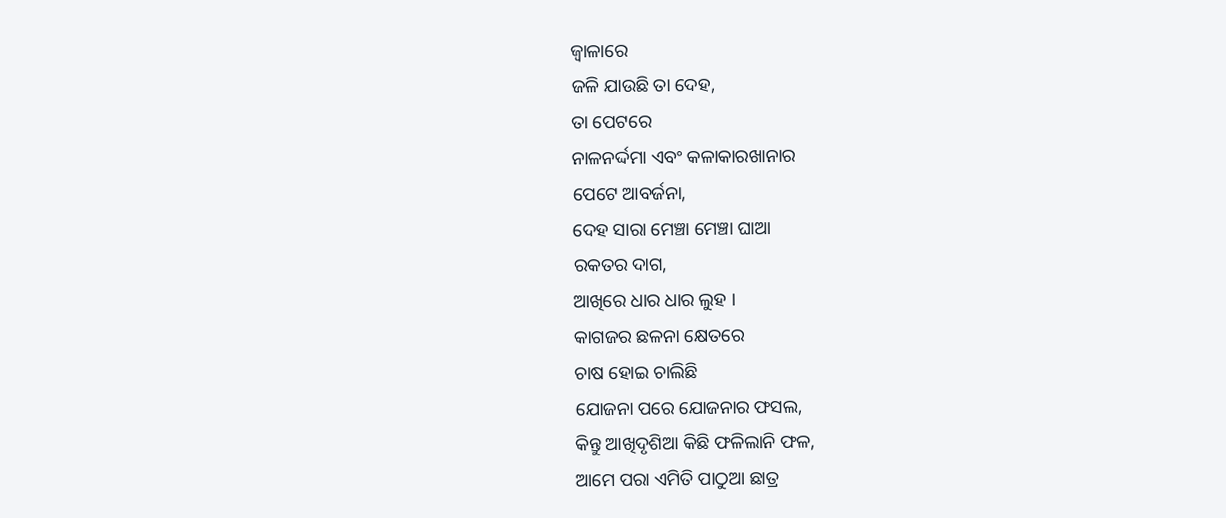ଜ୍ୱାଳାରେ
ଜଳି ଯାଉଛି ତା ଦେହ,
ତା ପେଟରେ
ନାଳନର୍ଦ୍ଦମା ଏବଂ କଳାକାରଖାନାର
ପେଟେ ଆବର୍ଜନା,
ଦେହ ସାରା ମେଞ୍ଚା ମେଞ୍ଚା ଘାଆ
ରକତର ଦାଗ,
ଆଖିରେ ଧାର ଧାର ଲୁହ ।
କାଗଜର ଛଳନା କ୍ଷେତରେ
ଚାଷ ହୋଇ ଚାଲିଛି
ଯୋଜନା ପରେ ଯୋଜନାର ଫସଲ,
କିନ୍ତୁ ଆଖିଦୃଶିଆ କିଛି ଫଳିଲାନି ଫଳ,
ଆମେ ପରା ଏମିତି ପାଠୁଆ ଛାତ୍ର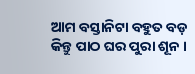ଆମ ବସ୍ତାନିଟା ବହୁତ ବଡ଼
କିନ୍ତୁ ପାଠ ଘର ପୁରା ଶୂନ ।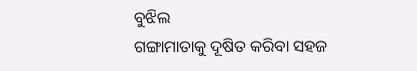ବୁଝିଲ
ଗଙ୍ଗାମାତାକୁ ଦୂଷିତ କରିବା ସହଜ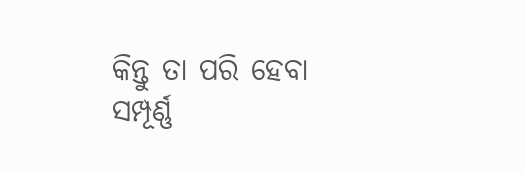କିନ୍ତୁ ତା ପରି ହେବା
ସମ୍ପୂର୍ଣ୍ଣ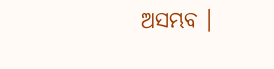ଅସମ୍ଭବ ।